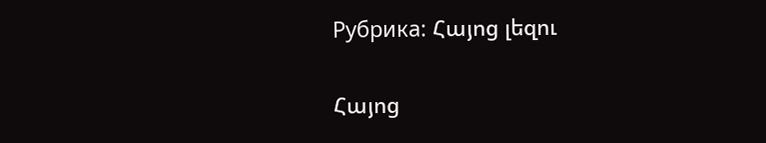Рубрика: Հայոց լեզու

Հայոց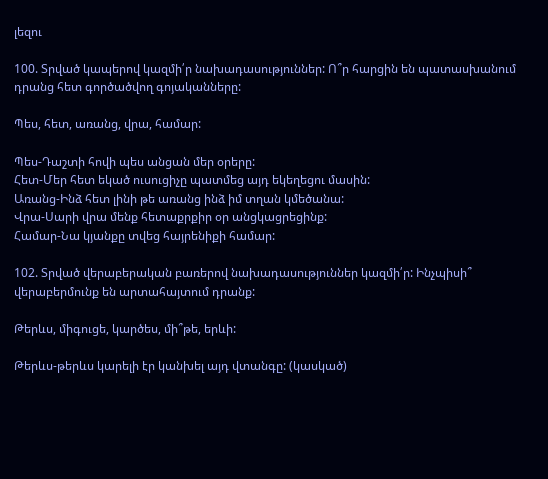լեզու

100. Տրված կապերով կազմի՛ր նախադասություններ: Ո՞ր հարցին են պատասխանում դրանց հետ գործածվող գոյականները:

Պես, հետ, առանց, վրա, համար:

Պես-Դաշտի հովի պես անցան մեր օրերը:
Հետ-Մեր հետ եկած ուսուցիչը պատմեց այդ եկեղեցու մասին:
Առանց-Ինձ հետ լինի թե առանց ինձ իմ տղան կմեծանա:
Վրա-Սարի վրա մենք հետաքրքիր օր անցկացրեցինք:
Համար-Նա կյանքը տվեց հայրենիքի համար:

102. Տրված վերաբերական բառերով նախադասություններ կազմի՛ր: Ինչպիսի՞ վերաբերմունք են արտահայտում դրանք:

Թերևս, միգուցե, կարծես, մի՞թե, երևի:

Թերևս-թերևս կարելի էր կանխել այդ վտանգը: (կասկած)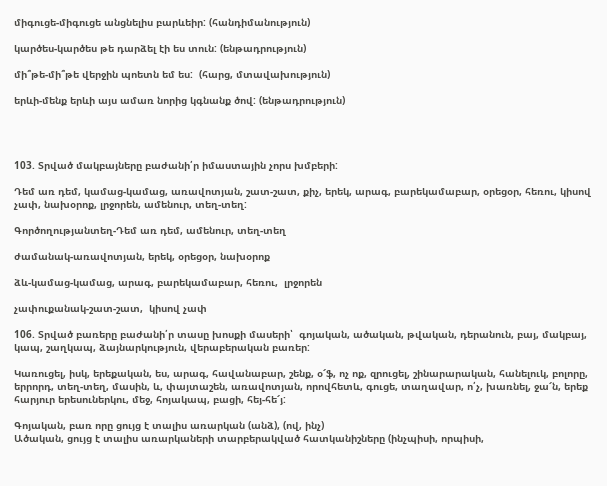միգուցե-միգուցե անցնելիս բարևեիր: (հանդիմանություն)

կարծես-կարծես թե դարձել էի ես տուն: (ենթադրություն)

մի՞թե-մի՞թե վերջին պոետն եմ ես:  (հարց, մտավախություն)

երևի-մենք երևի այս ամառ նորից կգնանք ծով: (ենթադրություն)




103. Տրված մակբայները բաժանի՛ր իմաստային չորս խմբերի:

Դեմ առ դեմ, կամաց-կամաց, առավոտյան, շատ-շատ, քիչ, երեկ, արագ, բարեկամաբար, օրեցօր, հեռու, կիսով չափ, նախօրոք, լրջորեն, ամենուր, տեղ-տեղ:

Գործողությանտեղ-Դեմ առ դեմ, ամենուր, տեղ-տեղ

ժամանակ-առավոտյան, երեկ, օրեցօր, նախօրոք

ձև-կամաց-կամաց, արագ, բարեկամաբար, հեռու,  լրջորեն

չափուքանակ-շատ-շատ,  կիսով չափ

106. Տրված բառերը բաժանի՛ր տասը խոսքի մասերի՝  գոյական, ածական, թվական, դերանուն, բայ, մակբայ, կապ, շաղկապ, ձայնարկություն, վերաբերական բառեր:

Կառուցել, իսկ, երեքական, ես, արագ, հավանաբար, շենք, օ՜ֆ, ոչ ոք, զրուցել, շինարարական, հանելուկ, բոլորը, երրորդ, տեղ-տեղ, մասին, և, փայտաշեն, առավոտյան, որովհետև, գուցե, տաղավար, ո՛չ, խառնել, ջա՜ն, երեք հարյուր երեսուներկու, մեջ, հոյակապ, բացի, հեյ-հե՜յ:

Գոյական, բառ որը ցույց է տալիս առարկան (անձ), (ով, ինչ)
Ածական, ցույց է տալիս առարկաների տարբերակված հատկանիշները (ինչպիսի, որպիսի,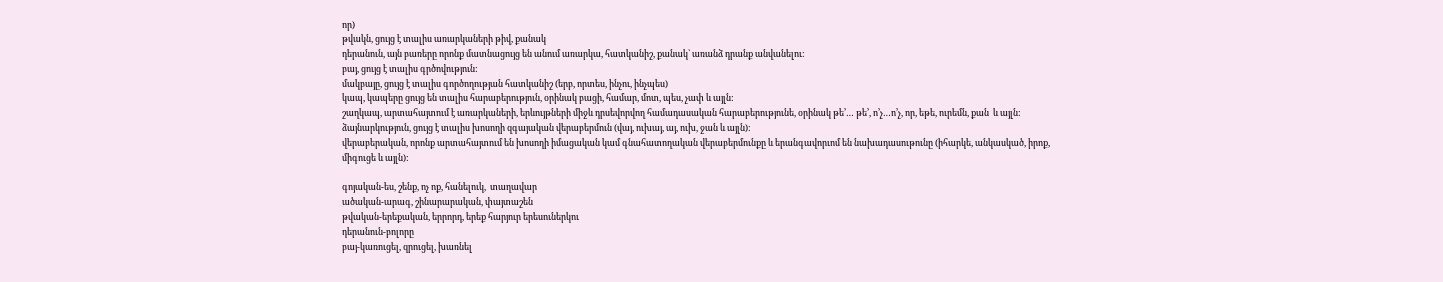որ)
թվակն, ցույց է տալիս առարկաների թիվ, քանակ
դերանուն, այն բառերը որոնք մատնացույց են անում առարկա, հատկանիշ, քանակ` առանձ դրանք անվանելու:
բայ, ցույց է տալիս գրծովություն:
մակբայը, ցույց է տալիս գործողության հատկանիշ (երբ, որտես, ինչու, ինչպես)
կապ, կապերը ցույց են տալիս հարաբերություն, օրինակ բացի, համար, մոտ, պես, չափ և այլն:
շաղկապ, արտահայտում է առարկաների, երևույթների միջև դրսեվորվող համադասական հարաբերությունե, օրինակ թե’… թե’, ո’չ…ո’չ, որ, եթե, ուրեմն, քան  և այլն:
ձայնարկություն, ցույց է տալիս խոսողի զգայական վերաբերմուն (վայ, ուխայ, այ, ուխ, ջան և այլն):
վերաբերական, որոնք արտահայտում են խոսողի իմացական կամ գնահատողական վերաբերմունքը և երանգավորւոմ են նախադասութունը (իհարկե, անկասկած, իրոք, միգուցե և այլն):

գոյական-ես, շենք, ոչ ոք, հանելուկ,  տաղավար
ածական-արագ, շինարարական, փայտաշեն
թվական-երեքական, երրորդ, երեք հարյուր երեսուներկու
դերանուն-բոլորը
բայ-կառուցել, զրուցել, խառնել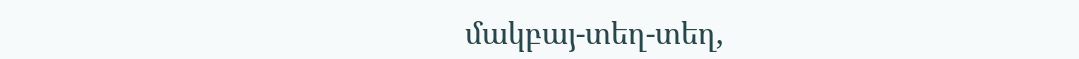մակբայ-տեղ-տեղ,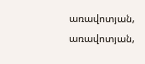առավոտյան, առավոտյան,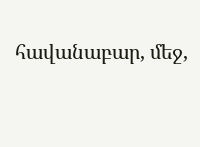հավանաբար, մեջ,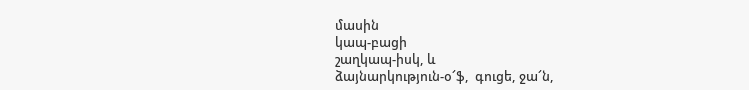մասին
կապ-բացի
շաղկապ-իսկ, և
ձայնարկություն-օ՜ֆ,  գուցե, ջա՜ն,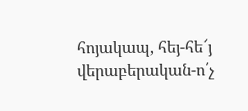հոյակապ, հեյ-հե՜յ
վերաբերական-ո՛չ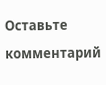Оставьте комментарий